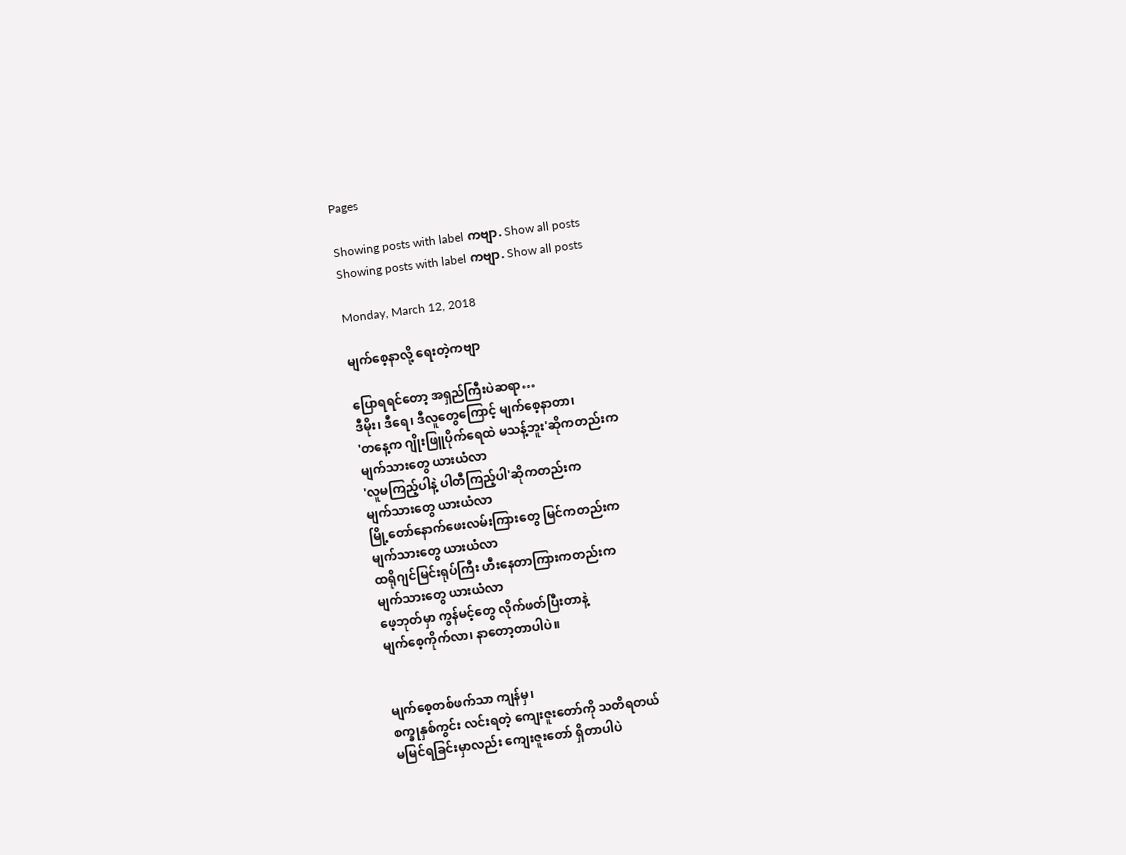Pages

Showing posts with label ကဗျာ. Show all posts
Showing posts with label ကဗျာ. Show all posts

Monday, March 12, 2018

မျက်စေ့နာလို့ ရေးတဲ့ကဗျာ

ပြောရရင်တော့ အရှည်ကြီးပဲဆရာ…
ဒီမိုး၊ ဒီရေ၊ ဒီလူတွေကြောင့် မျက်စေ့နာတာ၊
'တနေ့က ဂျိုးဖြူပိုက်ရေထဲ မသန့်ဘူး'ဆိုကတည်းက
မျက်သားတွေ ယားယံလာ
'လူမကြည့်ပါနဲ့ ပါတီကြည့်ပါ'ဆိုကတည်းက
မျက်သားတွေ ယားယံလာ
မြို့တော်နောက်ဖေးလမ်းကြားတွေ မြင်ကတည်းက
မျက်သားတွေ ယားယံလာ
ထရိုဂျင်မြင်းရုပ်ကြီး ဟီးနေတာကြားကတည်းက
မျက်သားတွေ ယားယံလာ
ဖေ့ဘုတ်မှာ ကွန်မင့်တွေ လိုက်ဖတ်ပြီးတာနဲ့
မျက်စေ့ကိုက်လာ၊ နာတော့တာပါပဲ။


မျက်စေ့တစ်ဖက်သာ ကျန်မှ၊
စက္ခုနှစ်ကွင်း လင်းရတဲ့ ကျေးဇူးတော်ကို သတိရတယ်
မမြင်ရခြင်းမှာလည်း ကျေးဇူးတော် ရှိတာပါပဲ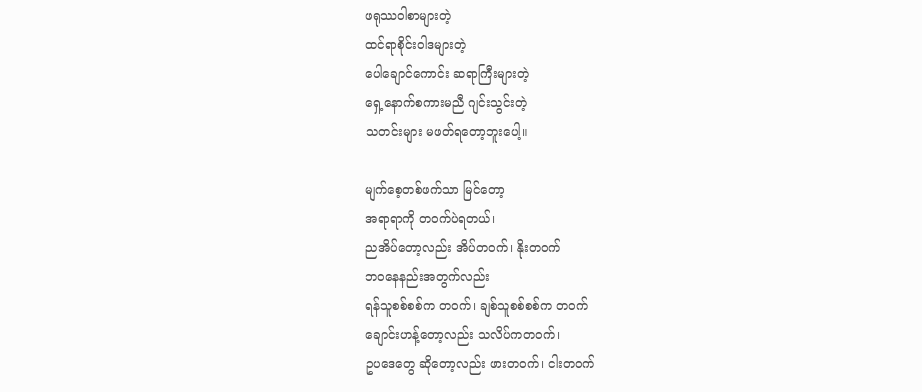ဖရုဿဝါစာများတဲ့
ထင်ရာစိုင်းဝါဒများတဲ့
ပေါချောင်ကောင်း ဆရာကြီးများတဲ့
ရှေ့နောက်စကားမညီ ဂျင်းသွင်းတဲ့
သတင်းများ မဖတ်ရတော့ဘူးပေါ့။

မျက်စေ့တစ်ဖက်သာ မြင်တော့
အရာရာကို တဝက်ပဲရတယ်၊
ညအိပ်တော့လည်း အိပ်တဝက်၊ နိုးတဝက်
ဘဝနေနည်းအတွက်လည်း
ရန်သူစစ်စစ်က တဝက်၊ ချစ်သူစစ်စစ်က တဝက်
ချောင်းဟန့်တော့လည်း သလိပ်ကတဝက်၊
ဥပဒေတွေ ဆိုတော့လည်း ဖားတဝက်၊ ငါးတဝက်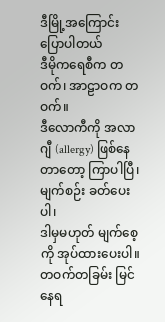ဒီမြို့အကြောင်း ပြောပါတယ်
ဒီမိုကရေစီက တဝက်၊ အာဠာဝက တဝက်။
ဒီလောကီကို အလာဂျီ (allergy) ဖြစ်နေတာတော့ ကြာပါပြီ၊
မျက်စဉ်း ခတ်ပေးပါ၊
ဒါမှမဟုတ် မျက်စေ့ကို အုပ်ထားပေးပါ။
တဝက်တခြမ်း မြင်နေရ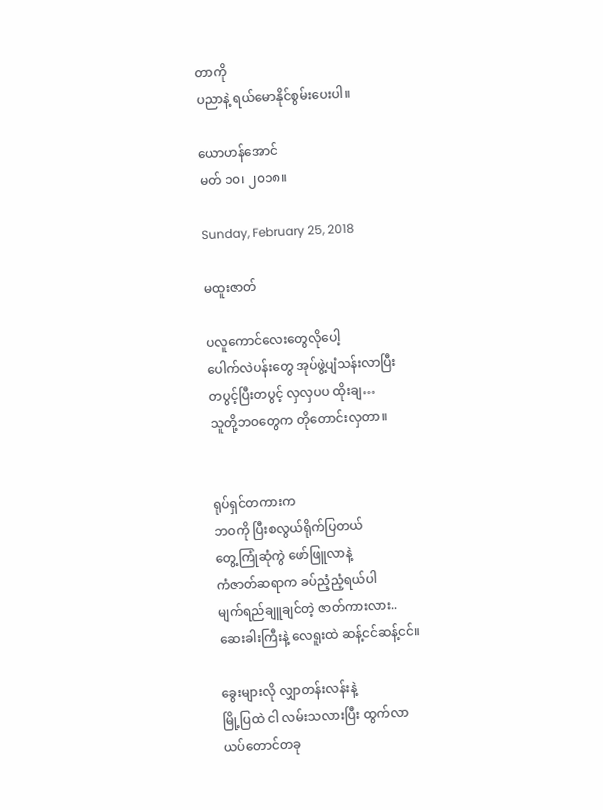တာကို
ပညာနဲ့ ရယ်မောနိုင်စွမ်းပေးပါ။

ယောဟန်အောင်
မတ် ၁၀၊ ၂၀၁၈။

Sunday, February 25, 2018

မထူးဇာတ်

ပလူကောင်လေးတွေလိုပေါ့
ပေါက်လဲပန်းတွေ အုပ်ဖွဲ့ပျံသန်းလာပြီး
တပွင့်ပြီးတပွင့် လှလှပပ ထိုးချ…
သူတို့ဘဝတွေက တိုတောင်းလှတာ။


ရုပ်ရှင်တကားက
ဘဝကို ပြီးစလွယ်ရိုက်ပြတယ်
တွေ့ကြုံဆုံကွဲ ဖော်ဖြူလာနဲ့
ကံဇာတ်ဆရာက ခပ်ညံ့ညံ့ရယ်ပါ
မျက်ရည်ချူချင်တဲ့ ဇာတ်ကားလား..
ဆေးခါးကြီးနဲ့ လေရူးထဲ ဆန့်ငင်ဆန့်ငင်။

ခွေးများလို လျှာတန်းလန်းနဲ့
မြို့ပြထဲ ငါ လမ်းသလားပြီး ထွက်လာ
ယပ်တောင်တခု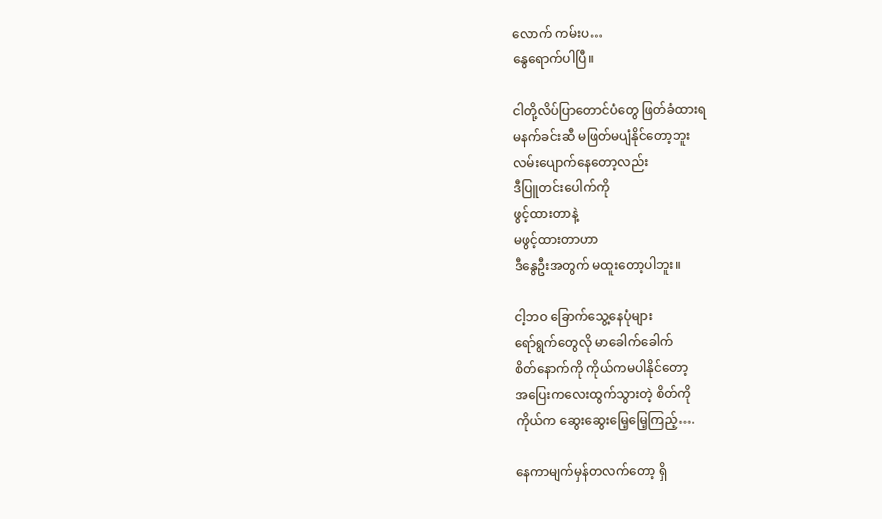လောက် ကမ်းပ…
နွေရောက်ပါပြီ။

ငါတို့လိပ်ပြာတောင်ပံတွေ ဖြတ်ခံထားရ
မနက်ခင်းဆီ မဖြတ်မပျံနိုင်တော့ဘူး
လမ်းပျောက်နေတော့လည်း
ဒီပြူတင်းပေါက်ကို
ဖွင့်ထားတာနဲ့
မဖွင့်ထားတာဟာ
ဒီနွေဦးအတွက် မထူးတော့ပါဘူး။

ငါ့ဘဝ ခြောက်သွေ့နေပုံများ
ရော်ရွက်တွေလို မာခေါက်ခေါက်
စိတ်နောက်ကို ကိုယ်ကမပါနိုင်တော့
အပြေးကလေးထွက်သွားတဲ့ စိတ်ကို
ကိုယ်က ဆွေးဆွေးမြေ့မြေ့ကြည့်….

နေကာမျက်မှန်တလက်တော့ ရှိ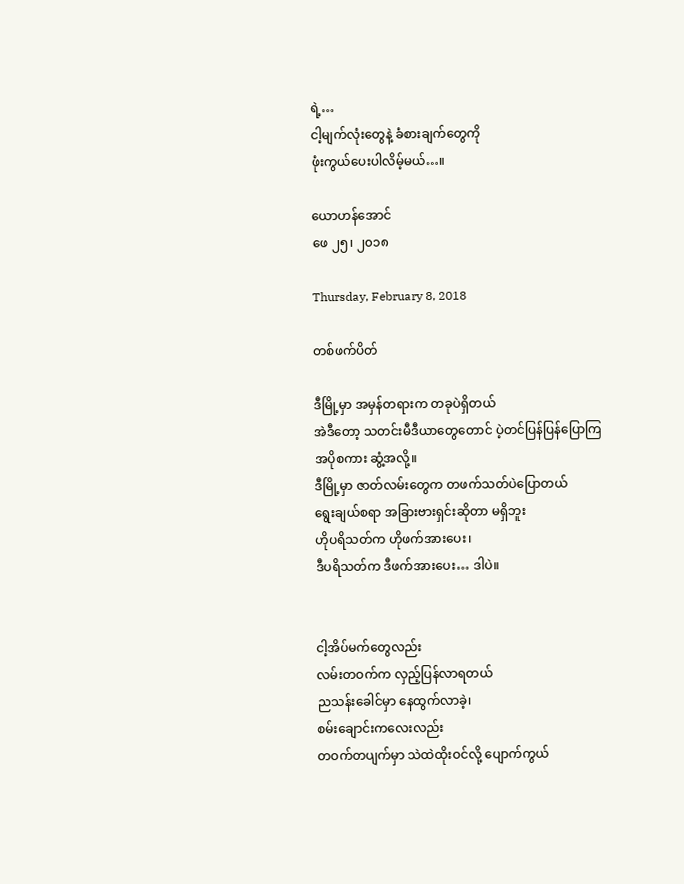ရဲ့…
ငါ့မျက်လုံးတွေနဲ့ ခံစားချက်တွေကို
ဖုံးကွယ်ပေးပါလိမ့်မယ်…။

ယောဟန်အောင်
ဖေ ၂၅၊ ၂၀၁၈

Thursday, February 8, 2018

တစ်ဖက်ပိတ်

ဒီမြို့မှာ အမှန်တရားက တခုပဲရှိတယ်
အဲဒီတော့ သတင်းမီဒီယာတွေတောင် ပဲ့တင်ပြန်ပြန်ပြောကြ
အပိုစကား ဆွံ့အလို့။
ဒီမြို့မှာ ဇာတ်လမ်းတွေက တဖက်သတ်ပဲပြောတယ်
ရွေးချယ်စရာ အခြားဗားရှင်းဆိုတာ မရှိဘူး
ဟိုပရိသတ်က ဟိုဖက်အားပေး၊
ဒီပရိသတ်က ဒီဖက်အားပေး… ဒါပဲ။


ငါ့အိပ်မက်တွေလည်း
လမ်းတဝက်က လှည့်ပြန်လာရတယ်
ညသန်းခေါင်မှာ နေထွက်လာခဲ့၊
စမ်းချောင်းကလေးလည်း
တဝက်တပျက်မှာ သဲထဲထိုးဝင်လို့ ပျောက်ကွယ်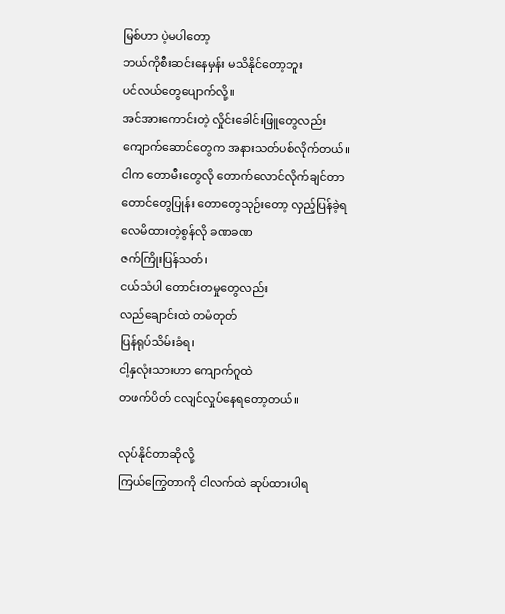မြစ်ဟာ ပဲ့မပါတော့
ဘယ်ကိုစီးဆင်းနေမှန်း မသိနိုင်တော့ဘူး
ပင်လယ်တွေပျောက်လို့။
အင်အားကောင်းတဲ့ လှိုင်းခေါင်းဖြူတွေလည်း
ကျောက်ဆောင်တွေက အနားသတ်ပစ်လိုက်တယ်။
ငါက တောမီးတွေလို တောက်လောင်လိုက်ချင်တာ
တောင်တွေပြုန်း တောတွေသုဉ်းတော့ လှည့်ပြန်ခဲ့ရ
လေမိထားတဲ့စွန်လို ခဏခဏ
ဇက်ကြိုးပြန်သတ်၊
ငယ်သံပါ တောင်းတမှုတွေလည်း
လည်ချောင်းထဲ တမံတုတ်
ပြန်ရုပ်သိမ်းခံရ၊
ငါ့နှလုံးသားဟာ ကျောက်ဂူထဲ
တဖက်ပိတ် ငလျင်လှုပ်နေရတော့တယ်။

လုပ်နိုင်တာဆိုလို့
ကြယ်ကြွေတာကို ငါလက်ထဲ ဆုပ်ထားပါရ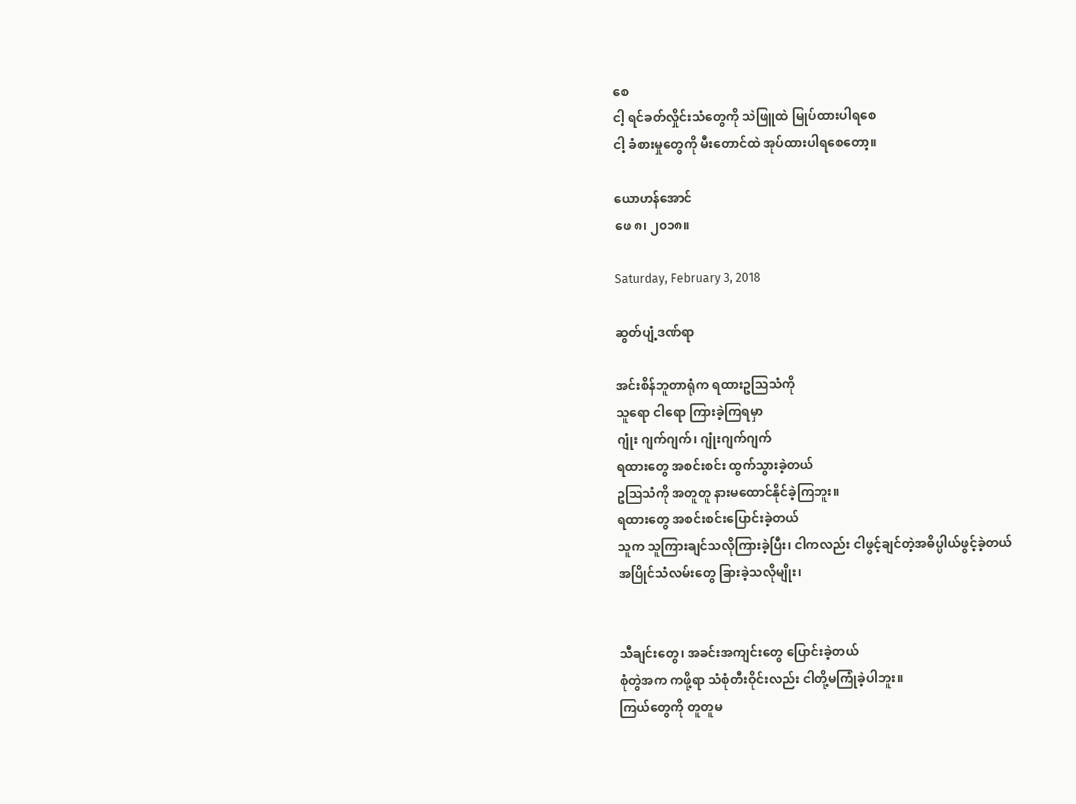စေ
ငါ့ ရင်ခတ်လှိုင်းသံတွေကို သဲဖြူထဲ မြုပ်ထားပါရစေ
ငါ့ ခံစားမှုတွေကို မီးတောင်ထဲ အုပ်ထားပါရစေတော့။

ယောဟန်အောင်
ဖေ ၈၊ ၂၀၁၈။

Saturday, February 3, 2018

ဆွတ်ပျံ့ဒဏ်ရာ

အင်းစိန်ဘူတာရုံက ရထားဥသြသံကို
သူရော ငါရော ကြားခဲ့ကြရမှာ
ဂျုံး ဂျက်ဂျက်၊ ဂျုံးဂျက်ဂျက်
ရထားတွေ အစင်းစင်း ထွက်သွားခဲ့တယ်
ဥဩသံကို အတူတူ နားမထောင်နိုင်ခဲ့ကြဘူး။
ရထားတွေ အစင်းစင်းပြောင်းခဲ့တယ်
သူက သူကြားချင်သလိုကြားခဲ့ပြီး၊ ငါကလည်း ငါဖွင့်ချင်တဲ့အဓိပ္ပါယ်ဖွင့်ခဲ့တယ်
အပြိုင်သံလမ်းတွေ ခြားခဲ့သလိုမျိုး၊


သီချင်းတွေ၊ အခင်းအကျင်းတွေ ပြောင်းခဲ့တယ်
စုံတွဲအက ကဖို့ရာ သံစုံတီးဝိုင်းလည်း ငါတို့မကြုံခဲ့ပါဘူး။
ကြယ်တွေကို တူတူမ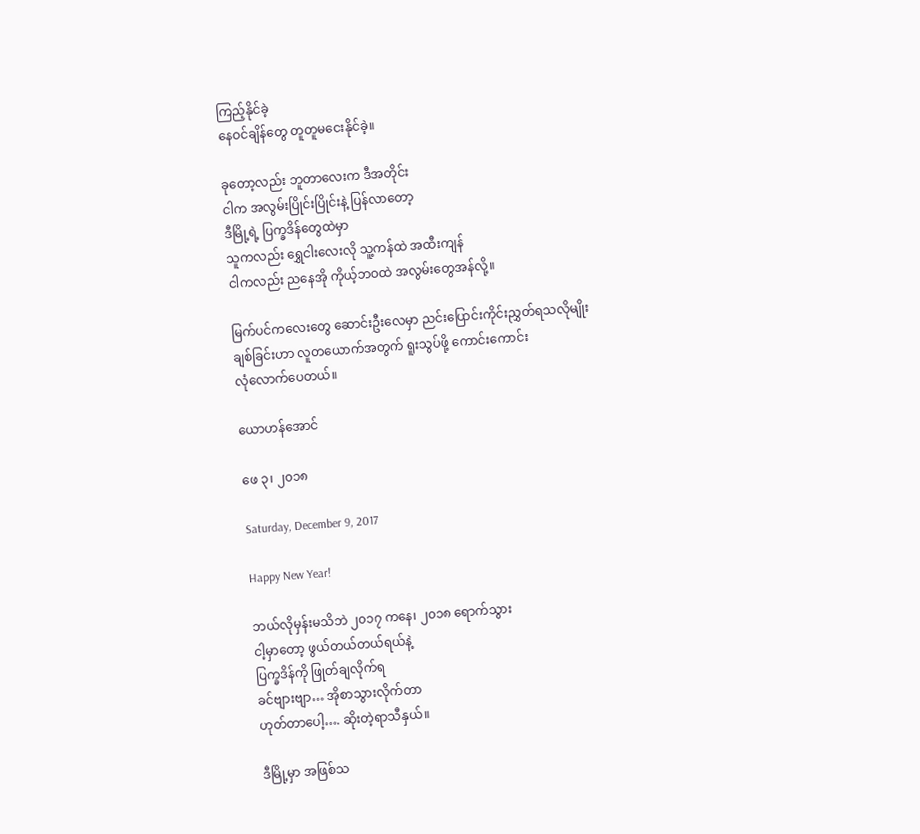ကြည့်နိုင်ခဲ့
နေဝင်ချိန်တွေ တူတူမငေးနိုင်ခဲ့။

ခုတော့လည်း ဘူတာလေးက ဒီအတိုင်း
ငါက အလွမ်းပြိုင်းပြိုင်းနဲ့ ပြန်လာတော့
ဒီမြို့ရဲ့ ပြက္ခဒိန်တွေထဲမှာ
သူကလည်း ရွှေငါးလေးလို သူ့ကန်ထဲ အထီးကျန်
ငါကလည်း ညနေအို ကိုယ့်ဘဝထဲ အလွမ်းတွေအန်လို့။

မြက်ပင်ကလေးတွေ ဆောင်းဦးလေမှာ ညင်းပြောင်းကိုင်းညွှတ်ရသလိုမျိုး
ချစ်ခြင်းဟာ လူတယောက်အတွက် ရူးသွပ်ဖို့ ကောင်းကောင်း
လုံလောက်ပေတယ်။

ယောဟန်အောင်

ဖေ ၃၊ ၂၀၁၈

Saturday, December 9, 2017

Happy New Year!

ဘယ်လိုမှန်းမသိဘဲ ၂၀၁၇ ကနေ၊ ၂၀၁၈ ရောက်သွား
ငါ့မှာတော့ ဖွယ်တယ်တယ်ရယ်နဲ့
ပြက္ခဒိန်ကို ဖြုတ်ချလိုက်ရ
ခင်ဗျားဗျာ… အိုစာသွားလိုက်တာ
ဟုတ်တာပေါ့…. ဆိုးတဲ့ရာသီနှယ်။

ဒီမြို့မှာ အဖြစ်သ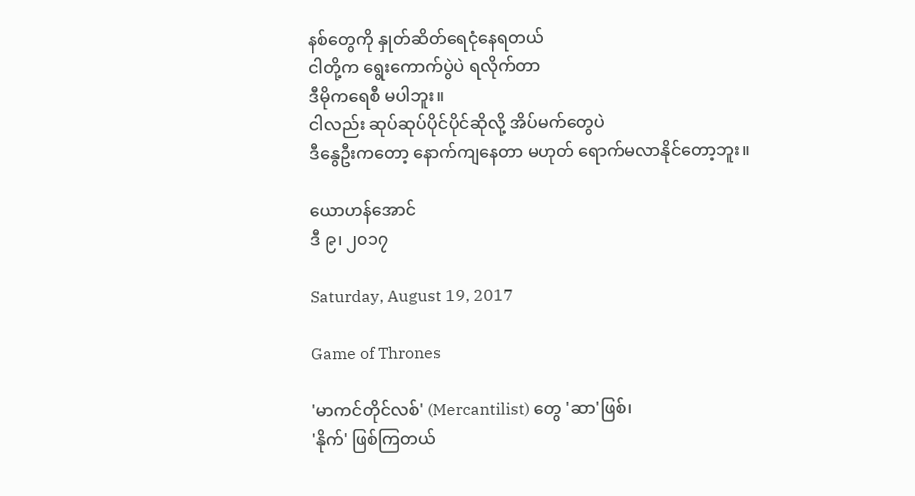နစ်တွေကို နှုတ်ဆိတ်ရေငုံနေရတယ်
ငါတို့က ရွေးကောက်ပွဲပဲ ရလိုက်တာ
ဒီမိုကရေစီ မပါဘူး။
ငါလည်း ဆုပ်ဆုပ်ပိုင်ပိုင်ဆိုလို့ အိပ်မက်တွေပဲ
ဒီနွေဦးကတော့ နောက်ကျနေတာ မဟုတ် ရောက်မလာနိုင်တော့ဘူး။

ယောဟန်အောင်
ဒီ ၉၊ ၂၀၁၇

Saturday, August 19, 2017

Game of Thrones

'မာကင်တိုင်လစ်' (Mercantilist) တွေ 'ဆာ'ဖြစ်၊
'နိုက်' ဖြစ်ကြတယ်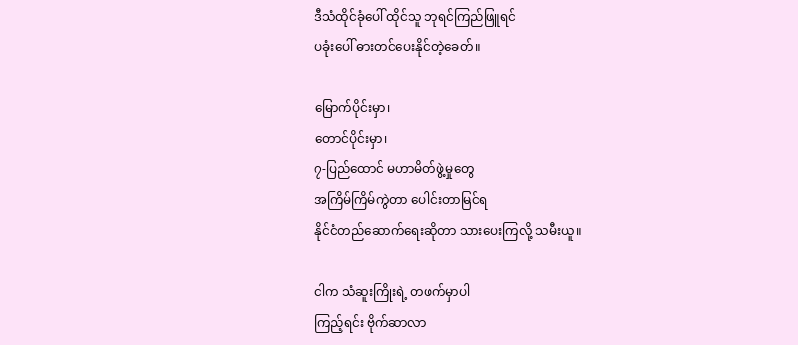ဒီသံထိုင်ခုံပေါ် ထိုင်သူ ဘုရင်ကြည်ဖြူရင်
ပခုံးပေါ် ဓားတင်ပေးနိုင်တဲ့ခေတ်။

မြောက်ပိုင်းမှာ၊
တောင်ပိုင်းမှာ၊
၇-ပြည်ထောင် မဟာမိတ်ဖွဲ့မှုတွေ
အကြိမ်ကြိမ်ကွဲတာ ပေါင်းတာမြင်ရ
နိုင်ငံတည်ဆောက်ရေးဆိုတာ သားပေးကြလို့ သမီးယူ။

ငါက သံဆူးကြိုးရဲ့ တဖက်မှာပါ
ကြည့်ရင်း ဗိုက်ဆာလာ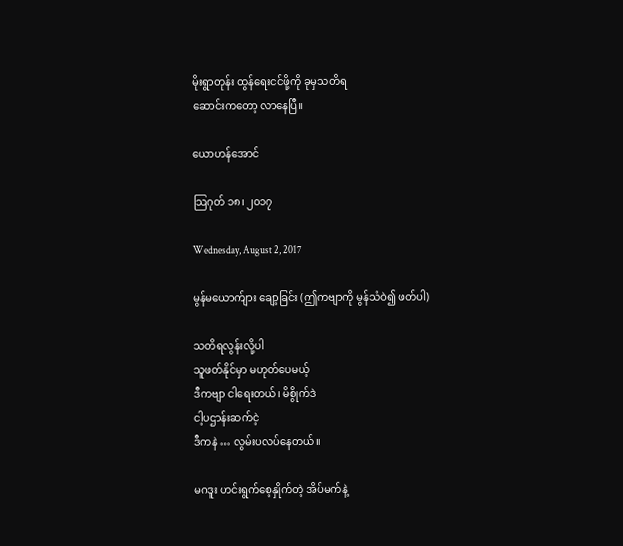မိုးရွာတုန်း ထွန်ရေးငင်ဖို့ကို ခုမှသတိရ
ဆောင်းကတော့ လာနေပြီ။

ယောဟန်အောင်

သြဂုတ် ၁၈၊ ၂၀၁၇

Wednesday, August 2, 2017

မွန်မယောက်ျား ချော့ခြင်း (ဤကဗျာကို မွန်သံဝဲ၍ ဖတ်ပါ)

သတိရလွန်းလို့ပါ
သူဖတ်နိုင်မှာ မဟုတ်ပေမယ့်
ဒီကဗျာ ငါရေးတယ်၊ မိစွိုက်ဒဲ
ငါ့ပဌာန်းဆက်ငဲ့
ဒီကနဲ … လွမ်းပလပ်နေတယ်။

မဂဒူး ဟင်းရွက်စေ့နှိုက်တဲ့ အိပ်မက်နဲ့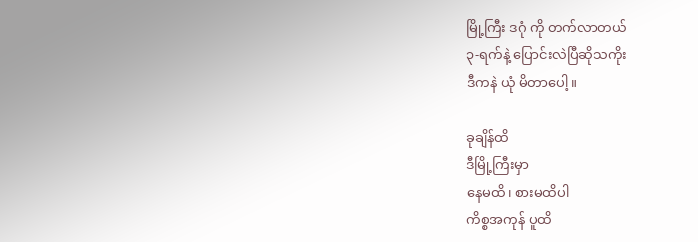မြို့ကြီး ဒဂုံ ကို တက်လာတယ်
၃-ရက်နဲ့ ပြောင်းလဲပြီဆိုသကိုး
ဒီကနဲ ယုံ မိတာပေါ့။

ခုချိန်ထိ
ဒီမြို့ကြီးမှာ
နေမထိ၊ စားမထိပါ
ကိစ္စအကုန် ပူထိ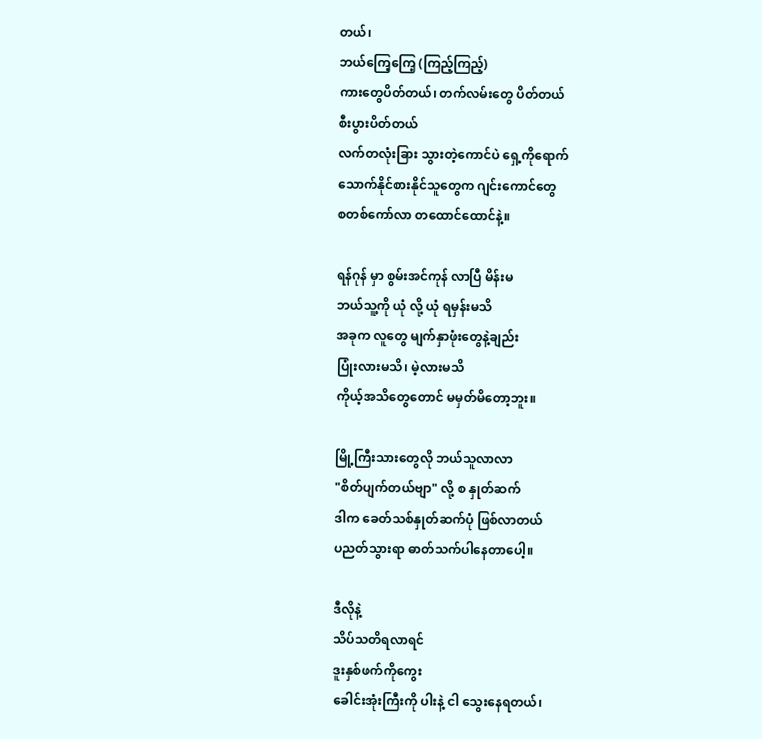တယ်၊
ဘယ်ကြေ့ကြေ့ (ကြည့်ကြည့်)
ကားတွေပိတ်တယ်၊ တက်လမ်းတွေ ပိတ်တယ်
စီးပွားပိတ်တယ်
လက်တလုံးခြား သွားတဲ့ကောင်ပဲ ရှေ့ကိုရောက်
သောက်နိုင်စားနိုင်သူတွေက ဂျင်းကောင်တွေ
စတစ်ကော်လာ တထောင်ထောင်နဲ့။

ရန်ဂုန် မှာ စွမ်းအင်ကုန် လာပြီ မိန်းမ
ဘယ်သူ့ကို ယုံ လို့ ယုံ ရမှန်းမသိ
အခုက လူတွေ မျက်နှာဖုံးတွေနဲ့ချည်း
ပြုံးလားမသိ၊ မဲ့လားမသိ
ကိုယ့်အသိတွေတောင် မမှတ်မိတော့ဘူး။

မြို့ကြီးသားတွေလို ဘယ်သူလာလာ
"စိတ်ပျက်တယ်ဗျာ" လို့ စ နှုတ်ဆက်
ဒါက ခေတ်သစ်နှုတ်ဆက်ပုံ ဖြစ်လာတယ်
ပညတ်သွားရာ ဓာတ်သက်ပါနေတာပေါ့။

ဒီလိုနဲ့
သိပ်သတိရလာရင်
ဒူးနှစ်ဖက်ကိုကွေး
ခေါင်းအုံးကြီးကို ပါးနဲ့ ငါ သွေးနေရတယ်၊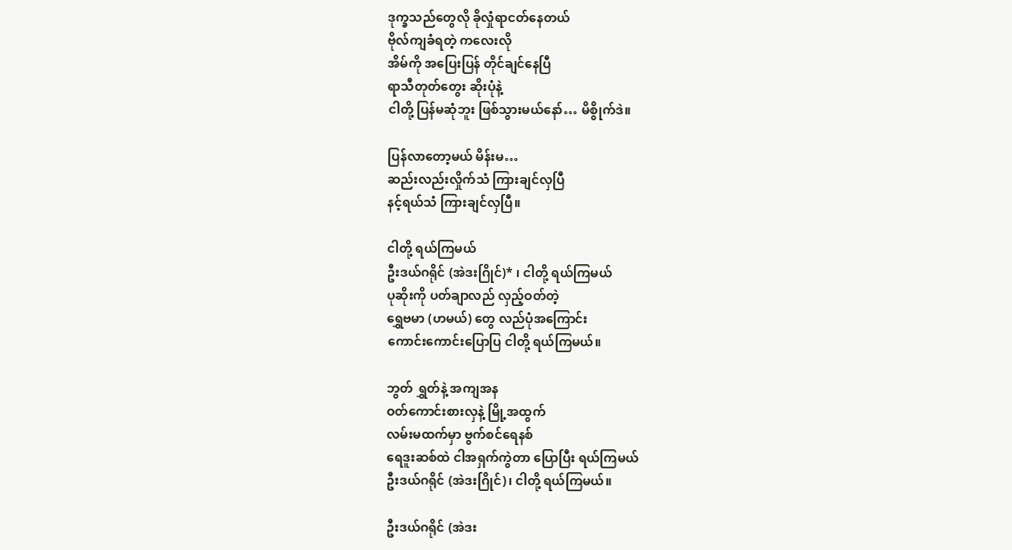ဒုက္ခသည်တွေလို ခိုလှုံရာငတ်နေတယ်
ဗိုလ်ကျခံရတဲ့ ကလေးလို
အိမ်ကို အပြေးပြန် တိုင်ချင်နေပြီ
ရာသီတုတ်တွေး ဆိုးပုံနဲ့
ငါတို့ ပြန်မဆုံဘူး ဖြစ်သွားမယ်နော်… မိစွိုက်ဒဲ။

ပြန်လာတော့မယ် မိန်းမ…
ဆည်းလည်းလှိုက်သံ ကြားချင်လှပြီ
နင့်ရယ်သံ ကြားချင်လှပြီ။

ငါတို့ ရယ်ကြမယ်
ဦးဒယ်ဂရိုင် (အဲဒးဂြိုင်)* ၊ ငါတို့ ရယ်ကြမယ်
ပုဆိုးကို ပတ်ချာလည် လှည့်ဝတ်တဲ့
ရွှေဗမာ (ဟမယ်) တွေ လည်ပုံအကြောင်း
ကောင်းကောင်းပြောပြ ငါတို့ ရယ်ကြမယ်။

ဘွတ် ရွှတ်နဲ့ အကျအန
ဝတ်ကောင်းစားလှနဲ့ မြို့အထွက်
လမ်းမထက်မှာ ဗွက်စင်ရေနစ်
ရေဒူးဆစ်ထဲ ငါအရှက်ကွဲတာ ပြောပြီး ရယ်ကြမယ်
ဦးဒယ်ဂရိုင် (အဲဒးဂြိုင်)၊ ငါတို့ ရယ်ကြမယ်။

ဦးဒယ်ဂရိုင် (အဲဒး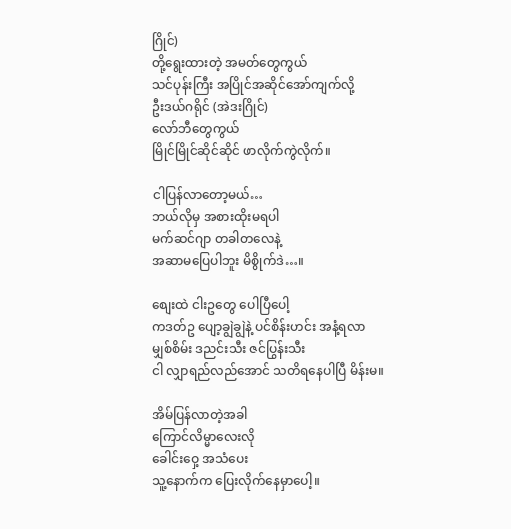ဂြိုင်)
တို့ရွေးထားတဲ့ အမတ်တွေကွယ်
သင်ပုန်းကြီး အပြိုင်အဆိုင်အော်ကျက်လို့
ဦးဒယ်ဂရိုင် (အဲဒးဂြိုင်)
လော်ဘီတွေကွယ်
မြိုင်မြိုင်ဆိုင်ဆိုင် ဖာလိုက်ကွဲလိုက်။

ငါပြန်လာတော့မယ်…
ဘယ်လိုမှ အစားထိုးမရပါ
မက်ဆင်ဂျာ တခါတလေနဲ့
အဆာမပြေပါဘူး မိစွိုက်ဒဲ…။

စျေးထဲ ငါးဥတွေ ပေါပြီပေါ့
ကဒတ်ဥ ပျော့ချွဲချွဲနဲ့ ပင်စိန်းဟင်း အနံ့ရလာ
မျှစ်စိမ်း ဒညင်းသီး ဇင်ပြွန်းသီး
ငါ လျှာရည်လည်အောင် သတိရနေပါပြီ မိန်းမ။

အိမ်ပြန်လာတဲ့အခါ
ကြောင်လိမ္မာလေးလို
ခေါင်းဝှေ့ အသံပေး
သူ့နောက်က ပြေးလိုက်နေမှာပေါ့။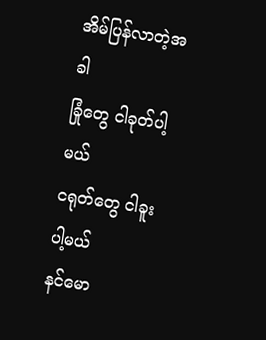အိမ်ပြန်လာတဲ့အခါ
ခြုံတွေ ငါခုတ်ပါ့မယ်
ငရုတ်တွေ ငါခူးပါ့မယ်
နင်မော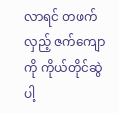လာရင် တဖက်လှည့် ဇက်ကျောကို ကိုယ်တိုင်ဆွဲပါ့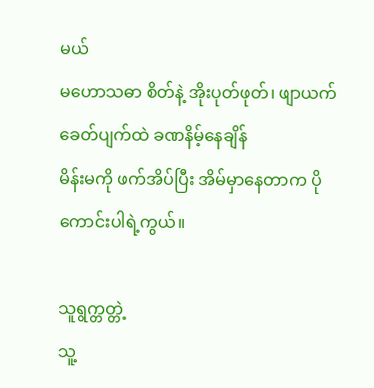မယ်
မဟောသဓာ စိတ်နဲ့ အိုးပုတ်ဖုတ်၊ ဖျာယက်
ခေတ်ပျက်ထဲ ခဏနိမ့်နေချိန်
မိန်းမကို ဖက်အိပ်ပြီး အိမ်မှာနေတာက ပိုကောင်းပါရဲ့ကွယ်။

သူရွက္တတ္တဲ့
သူ့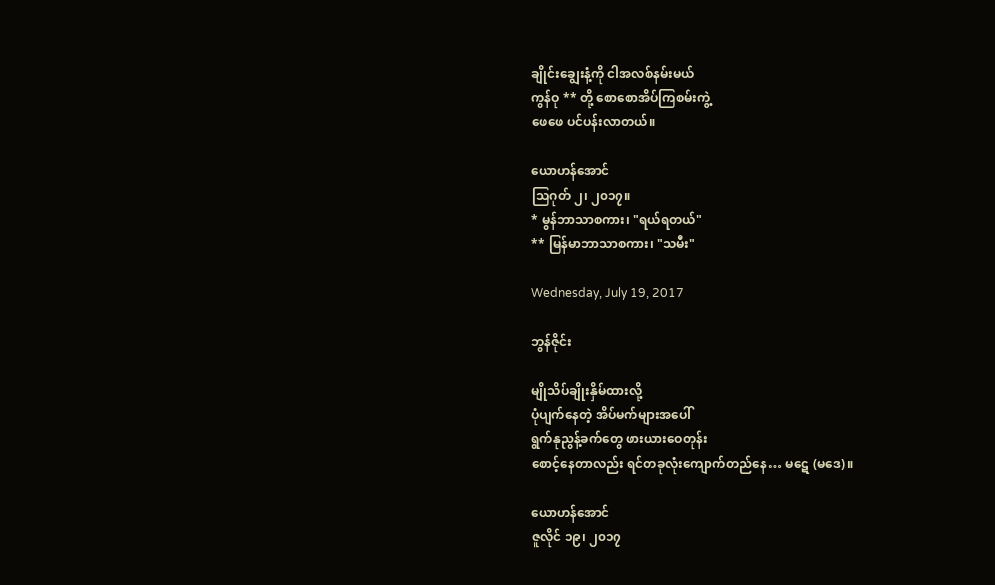ချိုင်းချွေးနံ့ကို ငါအလစ်နမ်းမယ်
ကွန်ဝု ** တို့ စောစောအိပ်ကြစမ်းကွဲ့
ဖေဖေ ပင်ပန်းလာတယ်။

ယောဟန်အောင်
သြဂုတ် ၂၊ ၂၀၁၇။
* မွန်ဘာသာစကား၊ "ရယ်ရတယ်"
** မြန်မာဘာသာစကား၊ "သမီး"

Wednesday, July 19, 2017

ဘွန်ဇိုင်း

မျိုသိပ်ချိုးနှိမ်ထားလို့
ပုံပျက်နေတဲ့ အိပ်မက်များအပေါ်
ရွက်နုညွန့်ခက်တွေ ဖားယားဝေတုန်း
စောင့်နေတာလည်း ရင်တခုလုံးကျောက်တည်နေ… မဋေ (မဒေ)။

ယောဟန်အောင်
ဇူလိုင် ၁၉၊ ၂၀၁၇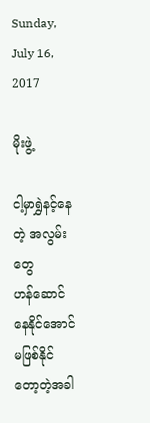Sunday, July 16, 2017

မိုးဖွဲ့

ငါ့မှာရွှဲနင့်နေတဲ့ အလွမ်းတွေ
ဟန်ဆောင်နေနိုင်အောင် မဖြစ်နိုင်တော့တဲ့အခါ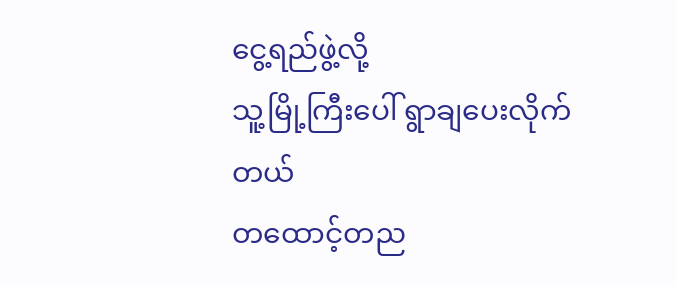ငွေ့ရည်ဖွဲ့လို့
သူ့မြို့ကြီးပေါ် ရွာချပေးလိုက်တယ်
တထောင့်တည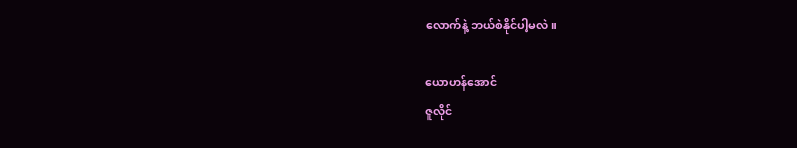လောက်နဲ့ ဘယ်စဲနိုင်ပါ့မလဲ။

ယောဟန်အောင်
ဇူလိုင်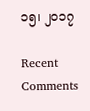၁၅၊ ၂၀၁၇

Recent Comments